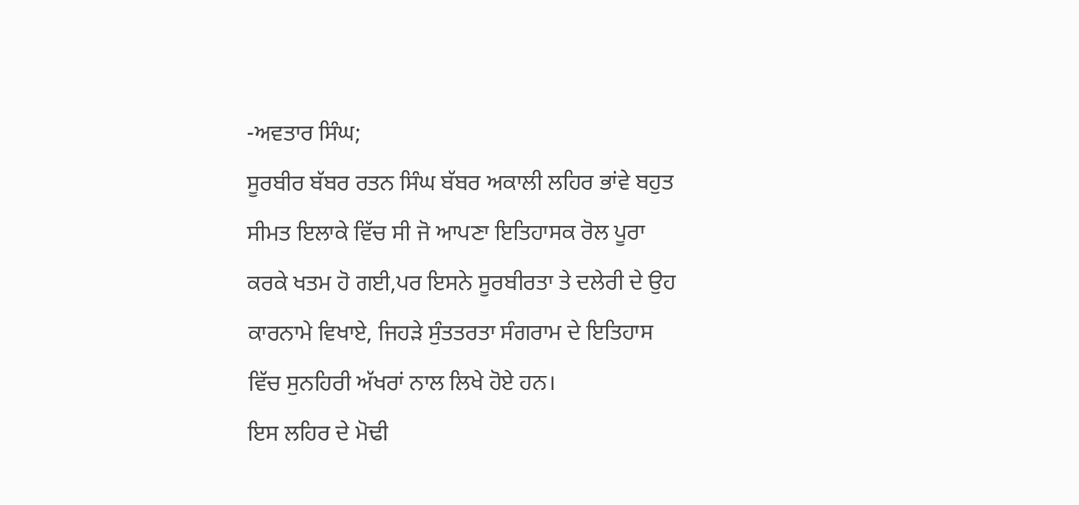-ਅਵਤਾਰ ਸਿੰਘ;
ਸੂਰਬੀਰ ਬੱਬਰ ਰਤਨ ਸਿੰਘ ਬੱਬਰ ਅਕਾਲੀ ਲਹਿਰ ਭਾਂਵੇ ਬਹੁਤ ਸੀਮਤ ਇਲਾਕੇ ਵਿੱਚ ਸੀ ਜੋ ਆਪਣਾ ਇਤਿਹਾਸਕ ਰੋਲ ਪੂਰਾ ਕਰਕੇ ਖਤਮ ਹੋ ਗਈ,ਪਰ ਇਸਨੇ ਸੂਰਬੀਰਤਾ ਤੇ ਦਲੇਰੀ ਦੇ ਉਹ ਕਾਰਨਾਮੇ ਵਿਖਾਏ, ਜਿਹੜੇ ਸੁੰਤਤਰਤਾ ਸੰਗਰਾਮ ਦੇ ਇਤਿਹਾਸ ਵਿੱਚ ਸੁਨਹਿਰੀ ਅੱਖਰਾਂ ਨਾਲ ਲਿਖੇ ਹੋਏ ਹਨ।
ਇਸ ਲਹਿਰ ਦੇ ਮੋਢੀ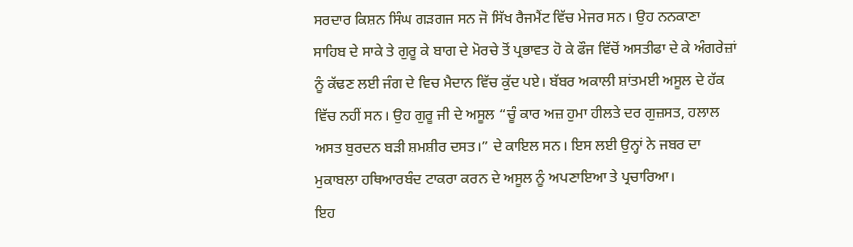ਸਰਦਾਰ ਕਿਸ਼ਨ ਸਿੰਘ ਗੜਗਜ ਸਨ ਜੋ ਸਿੱਖ ਰੈਜਮੈਂਟ ਵਿੱਚ ਮੇਜਰ ਸਨ। ਉਹ ਨਨਕਾਣਾ ਸਾਹਿਬ ਦੇ ਸਾਕੇ ਤੇ ਗੁਰੂ ਕੇ ਬਾਗ ਦੇ ਮੋਰਚੇ ਤੋਂ ਪ੍ਰਭਾਵਤ ਹੋ ਕੇ ਫੌਜ ਵਿੱਚੋਂ ਅਸਤੀਫਾ ਦੇ ਕੇ ਅੰਗਰੇਜ਼ਾਂ ਨੂੰ ਕੱਢਣ ਲਈ ਜੰਗ ਦੇ ਵਿਚ ਮੈਦਾਨ ਵਿੱਚ ਕੁੱਦ ਪਏ। ਬੱਬਰ ਅਕਾਲੀ ਸ਼ਾਂਤਮਈ ਅਸੂਲ ਦੇ ਹੱਕ ਵਿੱਚ ਨਹੀਂ ਸਨ। ਉਹ ਗੁਰੂ ਜੀ ਦੇ ਅਸੂਲ “ਚੂੰ ਕਾਰ ਅਜ਼ ਹੁਮਾ ਹੀਲਤੇ ਦਰ ਗੁਜ਼ਸਤ, ਹਲਾਲ ਅਸਤ ਬੁਰਦਨ ਬੜੀ ਸ਼ਮਸ਼ੀਰ ਦਸਤ।” ਦੇ ਕਾਇਲ ਸਨ। ਇਸ ਲਈ ਉਨ੍ਹਾਂ ਨੇ ਜਬਰ ਦਾ ਮੁਕਾਬਲਾ ਹਥਿਆਰਬੰਦ ਟਾਕਰਾ ਕਰਨ ਦੇ ਅਸੂਲ ਨੂੰ ਅਪਣਾਇਆ ਤੇ ਪ੍ਰਚਾਰਿਆ।
ਇਹ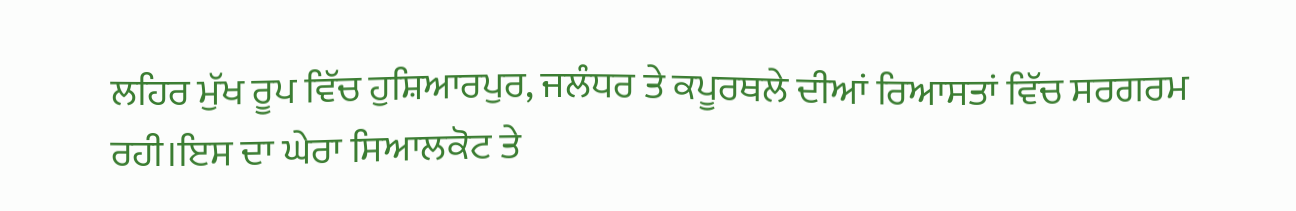ਲਹਿਰ ਮੁੱਖ ਰੂਪ ਵਿੱਚ ਹੁਸ਼ਿਆਰਪੁਰ, ਜਲੰਧਰ ਤੇ ਕਪੂਰਥਲੇ ਦੀਆਂ ਰਿਆਸਤਾਂ ਵਿੱਚ ਸਰਗਰਮ ਰਹੀ।ਇਸ ਦਾ ਘੇਰਾ ਸਿਆਲਕੋਟ ਤੇ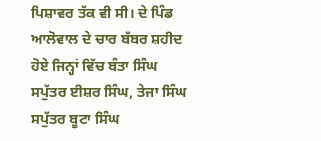ਪਿਸ਼ਾਵਰ ਤੱਕ ਵੀ ਸੀ। ਦੇ ਪਿੰਡ ਆਲੋਵਾਲ ਦੇ ਚਾਰ ਬੱਬਰ ਸ਼ਹੀਦ ਹੋਏ ਜਿਨ੍ਹਾਂ ਵਿੱਚ ਬੰਤਾ ਸਿੰਘ ਸਪੁੱਤਰ ਈਸ਼ਰ ਸਿੰਘ, ਤੇਜਾ ਸਿੰਘ ਸਪੁੱਤਰ ਬੂਟਾ ਸਿੰਘ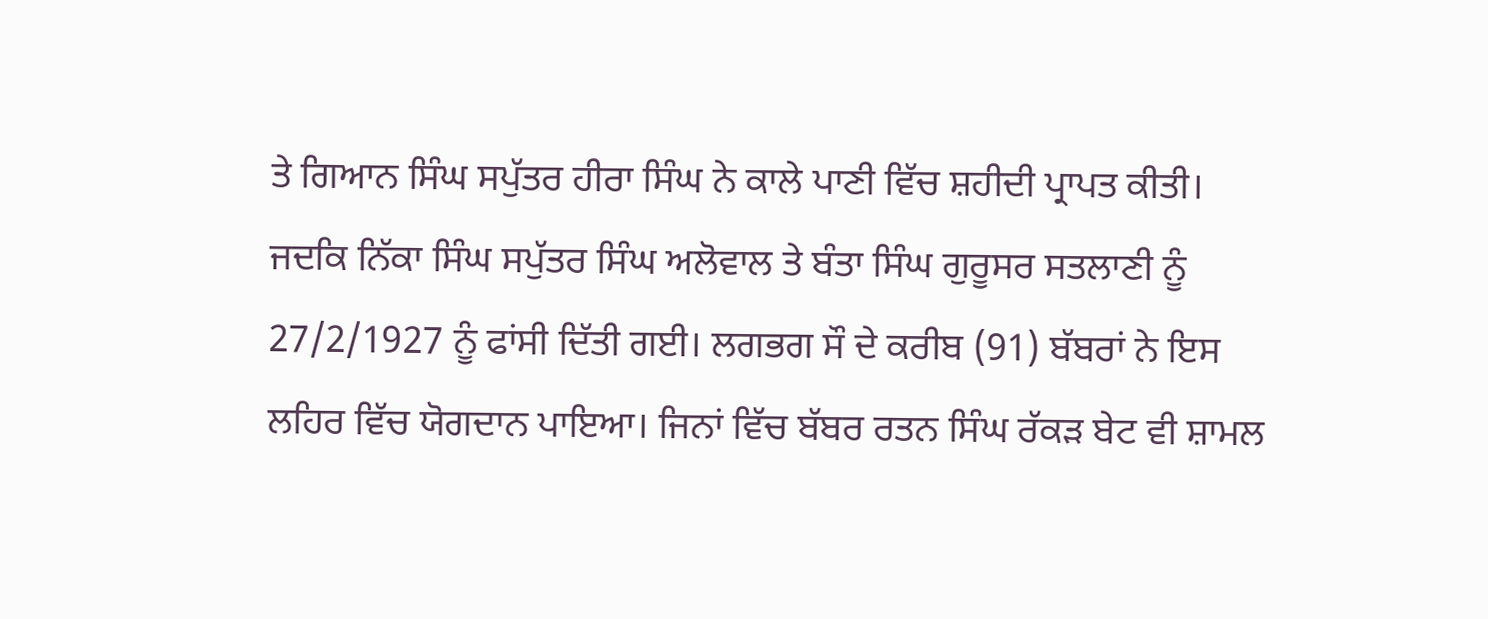ਤੇ ਗਿਆਨ ਸਿੰਘ ਸਪੁੱਤਰ ਹੀਰਾ ਸਿੰਘ ਨੇ ਕਾਲੇ ਪਾਣੀ ਵਿੱਚ ਸ਼ਹੀਦੀ ਪ੍ਰਾਪਤ ਕੀਤੀ। ਜਦਕਿ ਨਿੱਕਾ ਸਿੰਘ ਸਪੁੱਤਰ ਸਿੰਘ ਅਲੋਵਾਲ ਤੇ ਬੰਤਾ ਸਿੰਘ ਗੁਰੂਸਰ ਸਤਲਾਣੀ ਨੂੰ 27/2/1927 ਨੂੰ ਫਾਂਸੀ ਦਿੱਤੀ ਗਈ। ਲਗਭਗ ਸੌ ਦੇ ਕਰੀਬ (91) ਬੱਬਰਾਂ ਨੇ ਇਸ ਲਹਿਰ ਵਿੱਚ ਯੋਗਦਾਨ ਪਾਇਆ। ਜਿਨਾਂ ਵਿੱਚ ਬੱਬਰ ਰਤਨ ਸਿੰਘ ਰੱਕੜ ਬੇਟ ਵੀ ਸ਼ਾਮਲ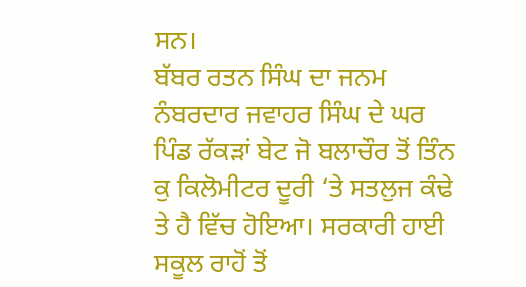ਸਨ।
ਬੱਬਰ ਰਤਨ ਸਿੰਘ ਦਾ ਜਨਮ ਨੰਬਰਦਾਰ ਜਵਾਹਰ ਸਿੰਘ ਦੇ ਘਰ ਪਿੰਡ ਰੱਕੜਾਂ ਬੇਟ ਜੋ ਬਲਾਚੌਰ ਤੋਂ ਤਿੰਨ ਕੁ ਕਿਲੋਮੀਟਰ ਦੂਰੀ ‘ਤੇ ਸਤਲੁਜ ਕੰਢੇ ਤੇ ਹੈ ਵਿੱਚ ਹੋਇਆ। ਸਰਕਾਰੀ ਹਾਈ ਸਕੂਲ ਰਾਹੋਂ ਤੋਂ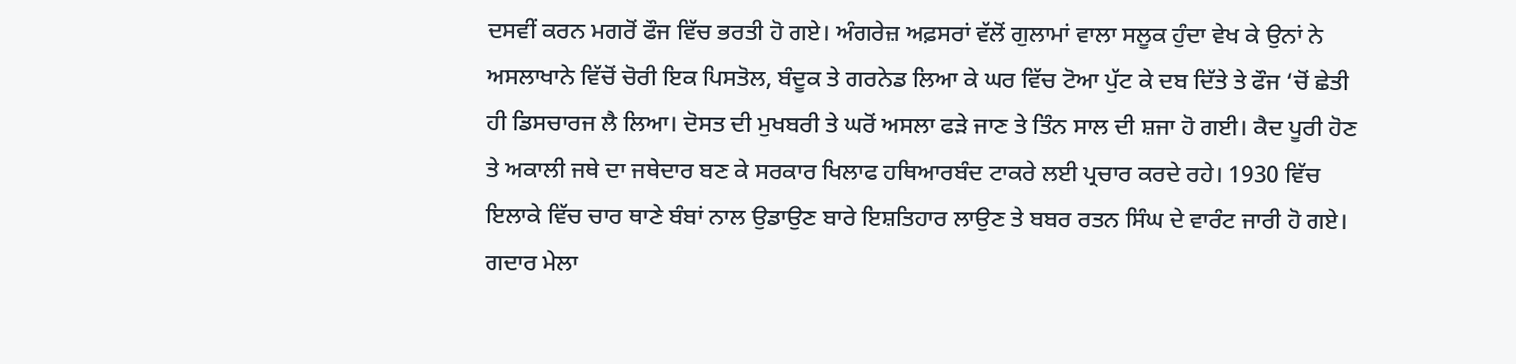ਦਸਵੀਂ ਕਰਨ ਮਗਰੋਂ ਫੌਜ ਵਿੱਚ ਭਰਤੀ ਹੋ ਗਏ। ਅੰਗਰੇਜ਼ ਅਫ਼ਸਰਾਂ ਵੱਲੋਂ ਗੁਲਾਮਾਂ ਵਾਲਾ ਸਲੂਕ ਹੁੰਦਾ ਵੇਖ ਕੇ ਉਨਾਂ ਨੇ ਅਸਲਾਖਾਨੇ ਵਿੱਚੋਂ ਚੋਰੀ ਇਕ ਪਿਸਤੋਲ, ਬੰਦੂਕ ਤੇ ਗਰਨੇਡ ਲਿਆ ਕੇ ਘਰ ਵਿੱਚ ਟੋਆ ਪੁੱਟ ਕੇ ਦਬ ਦਿੱਤੇ ਤੇ ਫੌਜ ‘ਚੋਂ ਛੇਤੀ ਹੀ ਡਿਸਚਾਰਜ ਲੈ ਲਿਆ। ਦੋਸਤ ਦੀ ਮੁਖਬਰੀ ਤੇ ਘਰੋਂ ਅਸਲਾ ਫੜੇ ਜਾਣ ਤੇ ਤਿੰਨ ਸਾਲ ਦੀ ਸ਼ਜਾ ਹੋ ਗਈ। ਕੈਦ ਪੂਰੀ ਹੋਣ ਤੇ ਅਕਾਲੀ ਜਥੇ ਦਾ ਜਥੇਦਾਰ ਬਣ ਕੇ ਸਰਕਾਰ ਖਿਲਾਫ ਹਥਿਆਰਬੰਦ ਟਾਕਰੇ ਲਈ ਪ੍ਰਚਾਰ ਕਰਦੇ ਰਹੇ। 1930 ਵਿੱਚ ਇਲਾਕੇ ਵਿੱਚ ਚਾਰ ਥਾਣੇ ਬੰਬਾਂ ਨਾਲ ਉਡਾਉਣ ਬਾਰੇ ਇਸ਼ਤਿਹਾਰ ਲਾਉਣ ਤੇ ਬਬਰ ਰਤਨ ਸਿੰਘ ਦੇ ਵਾਰੰਟ ਜਾਰੀ ਹੋ ਗਏ।
ਗਦਾਰ ਮੇਲਾ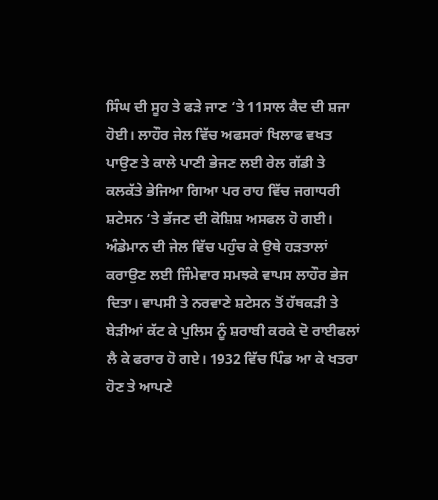ਸਿੰਘ ਦੀ ਸੂਹ ਤੇ ਫੜੇ ਜਾਣ ‘ਤੇ 11ਸਾਲ ਕੈਦ ਦੀ ਸ਼ਜਾ ਹੋਈ। ਲਾਹੌਰ ਜੇਲ ਵਿੱਚ ਅਫਸਰਾਂ ਖਿਲਾਫ ਵਖਤ ਪਾਉਣ ਤੇ ਕਾਲੇ ਪਾਣੀ ਭੇਜਣ ਲਈ ਰੇਲ ਗੱਡੀ ਤੇ ਕਲਕੱਤੇ ਭੇਜਿਆ ਗਿਆ ਪਰ ਰਾਹ ਵਿੱਚ ਜਗਾਧਰੀ ਸ਼ਟੇਸਨ ‘ਤੇ ਭੱਜਣ ਦੀ ਕੋਸ਼ਿਸ਼ ਅਸਫਲ ਹੋ ਗਈ।
ਅੰਡੇਮਾਨ ਦੀ ਜੇਲ ਵਿੱਚ ਪਹੁੰਚ ਕੇ ਉਥੇ ਹੜਤਾਲਾਂ ਕਰਾਉਣ ਲਈ ਜਿੰਮੇਵਾਰ ਸਮਝਕੇ ਵਾਪਸ ਲਾਹੌਰ ਭੇਜ ਦਿਤਾ। ਵਾਪਸੀ ਤੇ ਨਰਵਾਣੇ ਸ਼ਟੇਸਨ ਤੋਂ ਹੱਥਕੜੀ ਤੇ ਬੇੜੀਆਂ ਕੱਟ ਕੇ ਪੁਲਿਸ ਨੂੰ ਸ਼ਰਾਬੀ ਕਰਕੇ ਦੋ ਰਾਈਫਲਾਂ ਲੈ ਕੇ ਫਰਾਰ ਹੋ ਗਏ। 1932 ਵਿੱਚ ਪਿੰਡ ਆ ਕੇ ਖਤਰਾ ਹੋਣ ਤੇ ਆਪਣੇ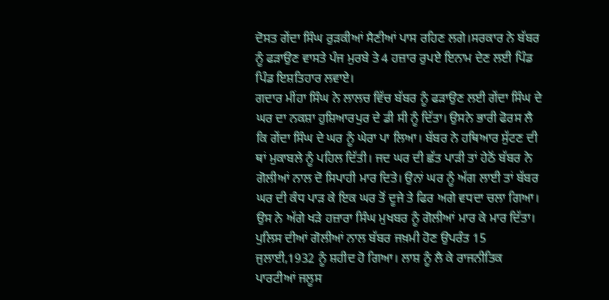ਦੋਸਤ ਗੇਂਦਾ ਸਿੰਘ ਰੁੜਕੀਆਂ ਸੈਣੀਆਂ ਪਾਸ ਰਹਿਣ ਲਗੇ।ਸਰਕਾਰ ਨੇ ਬੱਬਰ ਨੂੰ ਫੜਾਉਣ ਵਾਸਤੇ ਪੰਜ ਮੁਰਬੇ ਤੇ 4 ਹਜ਼ਾਰ ਰੁਪਏ ਇਨਾਮ ਦੇਣ ਲਈ ਪਿੰਡ ਪਿੰਡ ਇਸ਼ਤਿਹਾਰ ਲਵਾਏ।
ਗਦਾਰ ਮੀਂਹਾ ਸਿੰਘ ਨੇ ਲਾਲਚ ਵਿੱਚ ਬੱਬਰ ਨੂੰ ਫੜਾਉਣ ਲਈ ਗੇਂਦਾ ਸਿੰਘ ਦੇ ਘਰ ਦਾ ਨਕਸ਼ਾ ਹੁਸ਼ਿਆਰਪੁਰ ਦੇ ਡੀ ਸੀ ਨੂੰ ਦਿੱਤਾ। ਉਸਨੇ ਭਾਰੀ ਫੋਰਸ ਲੈ ਕਿ ਗੇਂਦਾ ਸਿੰਘ ਦੇ ਘਰ ਨੂੰ ਘੇਰਾ ਪਾ ਲਿਆ। ਬੱਬਰ ਨੇ ਹਥਿਆਰ ਸੁੱਟਣ ਦੀ ਥਾਂ ਮੁਕਾਬਲੇ ਨੂੰ ਪਹਿਲ ਦਿੱਤੀ। ਜਦ ਘਰ ਦੀ ਛੱਤ ਪਾੜੀ ਤਾਂ ਹੇਠੋਂ ਬੱਬਰ ਨੇ ਗੋਲੀਆਂ ਨਾਲ ਦੋ ਸਿਪਾਹੀ ਮਾਰ ਦਿਤੇ। ਉਨਾਂ ਘਰ ਨੂੰ ਅੱਗ ਲਾਈ ਤਾਂ ਬੱਬਰ ਘਰ ਦੀ ਕੰਧ ਪਾੜ ਕੇ ਇਕ ਘਰ ਤੋਂ ਦੂਜੇ ਤੇ ਫਿਰ ਅਗੇ ਵਧਦਾ ਚਲਾ ਗਿਆ। ਉਸ ਨੇ ਅੱਗੇ ਖੜੇ ਹਜ਼ਾਰਾ ਸਿੰਘ ਮੁਖਬਰ ਨੂੰ ਗੋਲੀਆਂ ਮਾਰ ਕੇ ਮਾਰ ਦਿੱਤਾ। ਪੁਲਿਸ ਦੀਆਂ ਗੋਲੀਆਂ ਨਾਲ ਬੱਬਰ ਜਖ਼ਮੀ ਹੋਣ ਉਪਰੰਤ 15 ਜੁਲਾਈ,1932 ਨੂੰ ਸ਼ਹੀਦ ਹੋ ਗਿਆ। ਲਾਸ਼ ਨੂੰ ਲੈ ਕੇ ਰਾਜਨੀਤਿਕ ਪਾਰਟੀਆਂ ਜਲੂਸ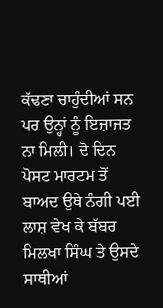ਕੱਢਣਾ ਚਾਹੁੰਦੀਆਂ ਸਨ ਪਰ ਉਨ੍ਹਾਂ ਨੂੰ ਇਜ਼ਾਜਤ ਨਾ ਮਿਲੀ। ਦੋ ਦਿਨ ਪੋਸਟ ਮਾਰਟਮ ਤੋਂ ਬਾਅਦ ਉਥੇ ਨੰਗੀ ਪਈ ਲਾਸ਼ ਵੇਖ ਕੇ ਬੱਬਰ ਮਿਲਖਾ ਸਿੰਘ ਤੇ ਉਸਦੇ ਸਾਥੀਆਂ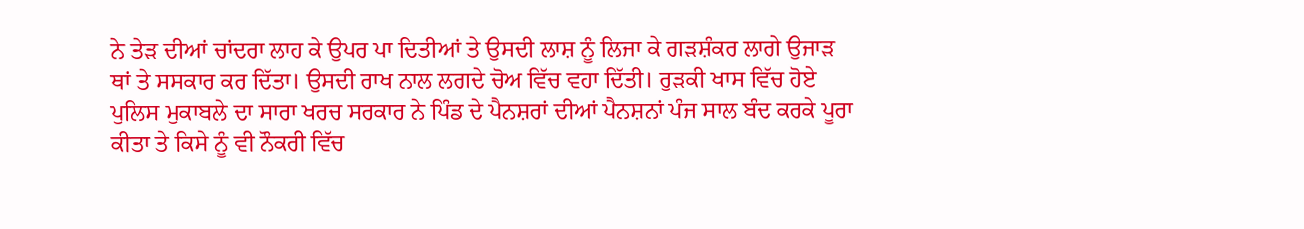ਨੇ ਤੇੜ ਦੀਆਂ ਚਾਂਦਰਾ ਲਾਹ ਕੇ ਉਪਰ ਪਾ ਦਿਤੀਆਂ ਤੇ ਉਸਦੀ ਲਾਸ਼ ਨੂੰ ਲਿਜਾ ਕੇ ਗੜਸ਼ੰਕਰ ਲਾਗੇ ਉਜਾੜ ਥਾਂ ਤੇ ਸਸਕਾਰ ਕਰ ਦਿੱਤਾ। ਉਸਦੀ ਰਾਖ ਨਾਲ ਲਗਦੇ ਚੋਅ ਵਿੱਚ ਵਹਾ ਦਿੱਤੀ। ਰੁੜਕੀ ਖਾਸ ਵਿੱਚ ਹੋਏ ਪੁਲਿਸ ਮੁਕਾਬਲੇ ਦਾ ਸਾਰਾ ਖਰਚ ਸਰਕਾਰ ਨੇ ਪਿੰਡ ਦੇ ਪੈਨਸ਼ਰਾਂ ਦੀਆਂ ਪੈਨਸ਼ਨਾਂ ਪੰਜ ਸਾਲ ਬੰਦ ਕਰਕੇ ਪੂਰਾ ਕੀਤਾ ਤੇ ਕਿਸੇ ਨੂੰ ਵੀ ਨੌਕਰੀ ਵਿੱਚ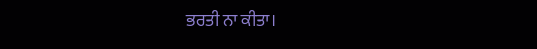ਭਰਤੀ ਨਾ ਕੀਤਾ।